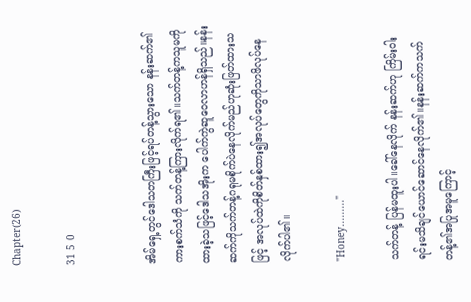Chapter(26)

31 5 0


အိမ်ရှေ့တွင်ဒေါသတကြီးဖြင့်ရပ်တန့်သွားသော နန်းဆက်၏ကားစက်သံကို သက်တန့်ကြားလိုက်ရ၏။သက်တန့်ကသူမကိုထားခဲ့သဖြင့်ဒေါသအိုးက ပေါက်ကွဲဆူဝေလာဟန်ရှိသည်။နန်းဆက်ကိုသက်တန့်ဂရုမစိုက်ပဲနေလိုက်မည်ဟုဆုံးဖြတ်ထားသဖြင့် အလုပ်ထဲကိုစိတ်နှစ်ထား၍အလုပ်တွေကိုသာဖိလုပ်နေလိုက်ပါ၏။

"Honey........."

သက်တန့် ပြန်မထူးပါ။ခေါ်နေလိုက် နန်းဆက်ဟု ကြိမ်းဝါးရင်းမသိချင်ယောင်ဆောင်နေလိုက်၏။နန်းဆက်ကသက်တန့်၏အပြုအမူကြောင့်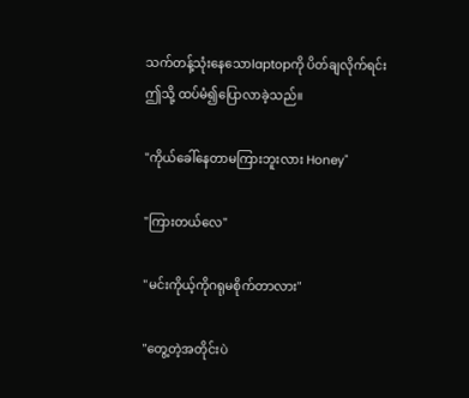သက်တန့်သုံးနေသောlaptopကို ပိတ်ချလိုက်ရင်း ဤသို့ ထပ်မံ၍ပြောလာခဲ့သည်။

"ကိုယ်ခေါ်နေတာမကြားဘူးလား Honey"

"ကြားတယ်လေ"

"မင်းကိုယ့်ကိုဂရုမစိုက်တာလား"

"တွေ့တဲ့အတိုင်းပဲ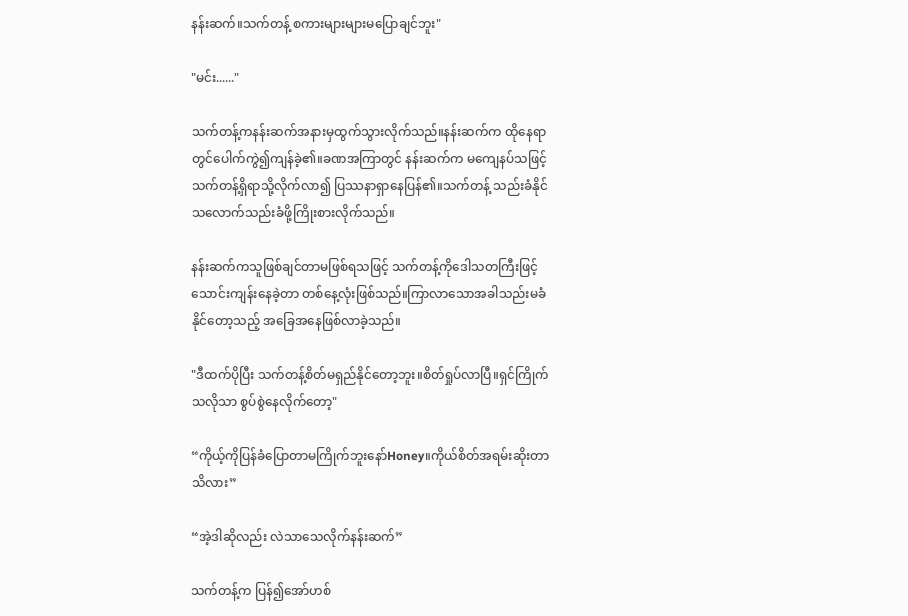နန်းဆက်။သက်တန့် စကားများများမပြောချင်ဘူး"

"မင်း......"

သက်တန့်ကနန်းဆက်အနားမှထွက်သွားလိုက်သည်။နန်းဆက်က ထိုနေရာတွင်ပေါက်ကွဲ၍ကျန်ခဲ့၏။ခဏအကြာတွင် နန်းဆက်က မကျေနပ်သဖြင့်သက်တန့်ရှိရာသို့လိုက်လာ၍ ပြဿနာရှာနေပြန်၏။သက်တန့် သည်းခံနိုင်သလောက်သည်းခံဖို့ကြိုးစားလိုက်သည်။

နန်းဆက်ကသူဖြစ်ချင်တာမဖြစ်ရသဖြင့် သက်တန့်ကိုဒေါသတကြီးဖြင့် သောင်းကျန်းနေခဲ့တာ တစ်နေ့လုံးဖြစ်သည်။ကြာလာသောအခါသည်းမခံနိုင်တော့သည့် အခြေအနေဖြစ်လာခဲ့သည်။

"ဒီထက်ပိုပြီး သက်တန့်စိတ်မရှည်နိုင်တော့ဘူး။စိတ်ရှုပ်လာပြီ။ရှင်ကြိုက်သလိုသာ စွပ်စွဲနေလိုက်တော့"

“ကိုယ့်ကိုပြန်ခံပြောတာမကြိုက်ဘူးနော်Honey။ကိုယ်စိတ်အရမ်းဆိုးတာသိလား”

“အဲ့ဒါဆိုလည်း လဲသာသေလိုက်နန်းဆက်”

သက်တန့်က ပြန်၍အော်ဟစ်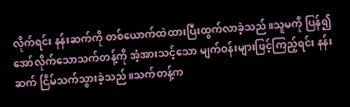လိုက်ရင်း နန်းဆက်ကို တစ်ယောက်ထဲထားပြီးထွက်လာခဲ့သည်။သူမကို ပြန်၍အော်လိုက်သောသက်တန့်ကို အံ့အားသင့်သော မျက်ဝန်းများဖြင့်ကြည့်ရင်း နန်းဆက် ငြိမ်သက်သွားခဲ့သည်။‌သက်တန့်က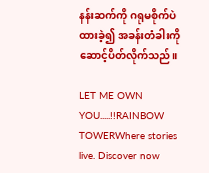နန်းဆက်ကို ဂရုမစိုက်ပဲ ထားခဲ့၍ အခန်းတံခါးကို ဆောင့်ပိတ်လိုက်သည်။

LET ME OWN YOU.....!!RAINBOW TOWERWhere stories live. Discover now